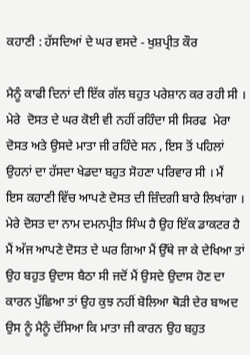ਕਹਾਣੀ : ਹੱਸਦਿਆਂ ਦੇ ਘਰ ਵਸਦੇ - ਖੁਸ਼ਪ੍ਰੀਤ ਕੌਰ

ਮੈਨੂੰ ਕਾਫੀ ਦਿਨਾਂ ਦੀ ਇੱਕ ਗੱਲ ਬਹੁਤ ਪਰੇਸ਼ਾਨ ਕਰ ਰਹੀ ਸੀ । ਮੇਰੇ  ਦੋਸਤ ਦੇ ਘਰ ਕੋਈ ਵੀ ਨਹੀਂ ਰਹਿੰਦਾ ਸੀ ਸਿਰਫ  ਮੇਰਾ ਦੋਸਤ ਅਤੇ ਉਸਦੇ ਮਾਤਾ ਜੀ ਰਹਿੰਦੇ ਸਨ , ਇਸ ਤੋਂ ਪਹਿਲਾਂ ਉਹਨਾਂ ਦਾ ਹੱਸਦਾ ਖੇਡਦਾ ਬਹੁਤ ਸੋਹਣਾ ਪਰਿਵਾਰ ਸੀ । ਮੈਂ  ਇਸ ਕਹਾਣੀ ਵਿੱਚ ਆਪਣੇ ਦੋਸਤ ਦੀ ਜ਼ਿੰਦਗੀ ਬਾਰੇ ਲਿਖਾਂਗਾ । ਮੇਰੇ ਦੋਸਤ ਦਾ ਨਾਮ ਦਮਨਪ੍ਰੀਤ ਸਿੰਘ ਹੈ ਉਹ ਇੱਕ ਡਾਕਟਰ ਹੈ ਮੈਂ ਅੱਜ ਆਪਣੇ ਦੋਸਤ ਦੇ ਘਰ ਗਿਆ ਮੈਂ ਉੱਥੇ ਜਾ ਕੇ ਦੇਖਿਆ ਤਾਂ ਉਹ ਬਹੁਤ ਉਦਾਸ ਬੈਠਾ ਸੀ ਜਦੋਂ ਮੈਂ ਉਸਦੇ ਉਦਾਸ ਹੋਣ ਦਾ ਕਾਰਨ ਪੁੱਛਿਆ ਤਾਂ ਉਹ ਕੁਝ ਨਹੀਂ ਬੋਲਿਆ ਥੋੜੀ ਦੇਰ ਬਾਅਦ ਉਸ ਨੂੰ ਮੈਨੂੰ ਦੱਸਿਆ ਕਿ ਮਾਤਾ ਜੀ ਕਾਰਨ ਉਹ ਬਹੁਤ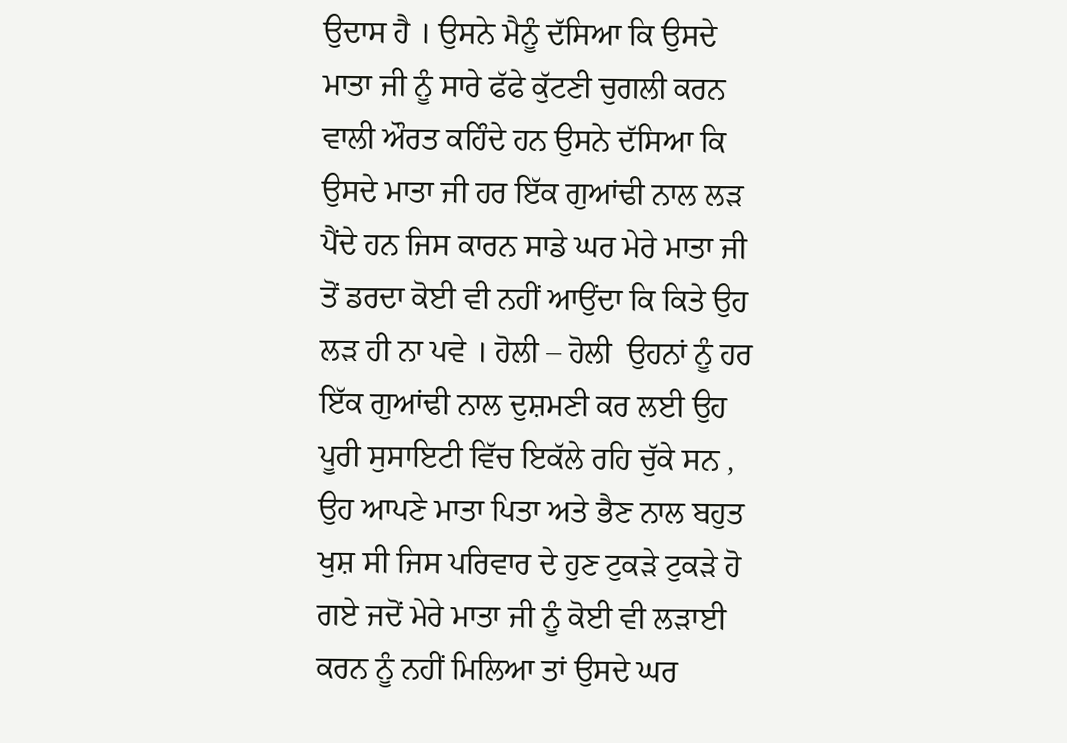ਉਦਾਸ ਹੈ । ਉਸਨੇ ਮੈਨੂੰ ਦੱਸਿਆ ਕਿ ਉਸਦੇ ਮਾਤਾ ਜੀ ਨੂੰ ਸਾਰੇ ਫੱਫੇ ਕੁੱਟਣੀ ਚੁਗਲੀ ਕਰਨ ਵਾਲੀ ਔਰਤ ਕਹਿੰਦੇ ਹਨ ਉਸਨੇ ਦੱਸਿਆ ਕਿ ਉਸਦੇ ਮਾਤਾ ਜੀ ਹਰ ਇੱਕ ਗੁਆਂਢੀ ਨਾਲ ਲੜ ਪੈਂਦੇ ਹਨ ਜਿਸ ਕਾਰਨ ਸਾਡੇ ਘਰ ਮੇਰੇ ਮਾਤਾ ਜੀ ਤੋਂ ਡਰਦਾ ਕੋਈ ਵੀ ਨਹੀਂ ਆਉਂਦਾ ਕਿ ਕਿਤੇ ਉਹ ਲੜ ਹੀ ਨਾ ਪਵੇ । ਹੋਲੀ – ਹੋਲੀ  ਉਹਨਾਂ ਨੂੰ ਹਰ ਇੱਕ ਗੁਆਂਢੀ ਨਾਲ ਦੁਸ਼ਮਣੀ ਕਰ ਲਈ ਉਹ ਪੂਰੀ ਸੁਸਾਇਟੀ ਵਿੱਚ ਇਕੱਲੇ ਰਹਿ ਚੁੱਕੇ ਸਨ , ਉਹ ਆਪਣੇ ਮਾਤਾ ਪਿਤਾ ਅਤੇ ਭੈਣ ਨਾਲ ਬਹੁਤ ਖੁਸ਼ ਸੀ ਜਿਸ ਪਰਿਵਾਰ ਦੇ ਹੁਣ ਟੁਕੜੇ ਟੁਕੜੇ ਹੋ ਗਏ ਜਦੋਂ ਮੇਰੇ ਮਾਤਾ ਜੀ ਨੂੰ ਕੋਈ ਵੀ ਲੜਾਈ ਕਰਨ ਨੂੰ ਨਹੀਂ ਮਿਲਿਆ ਤਾਂ ਉਸਦੇ ਘਰ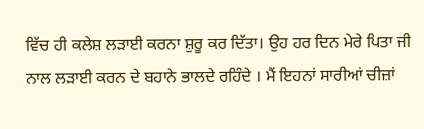ਵਿੱਚ ਹੀ ਕਲੇਸ਼ ਲੜਾਈ ਕਰਨਾ ਸ਼ੁਰੂ ਕਰ ਦਿੱਤਾ। ਉਹ ਹਰ ਦਿਨ ਮੇਰੇ ਪਿਤਾ ਜੀ ਨਾਲ ਲੜਾਈ ਕਰਨ ਦੇ ਬਹਾਨੇ ਭਾਲਦੇ ਰਹਿੰਦੇ । ਮੈਂ ਇਹਨਾਂ ਸਾਰੀਆਂ ਚੀਜ਼ਾਂ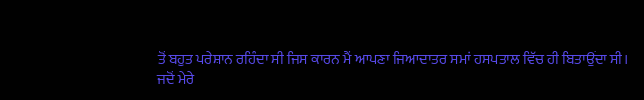ਤੋਂ ਬਹੁਤ ਪਰੇਸ਼ਾਨ ਰਹਿੰਦਾ ਸੀ ਜਿਸ ਕਾਰਨ ਮੈਂ ਆਪਣਾ ਜਿਆਦਾਤਰ ਸਮਾਂ ਹਸਪਤਾਲ ਵਿੱਚ ਹੀ ਬਿਤਾਉਂਦਾ ਸੀ।
ਜਦੋਂ ਮੇਰੇ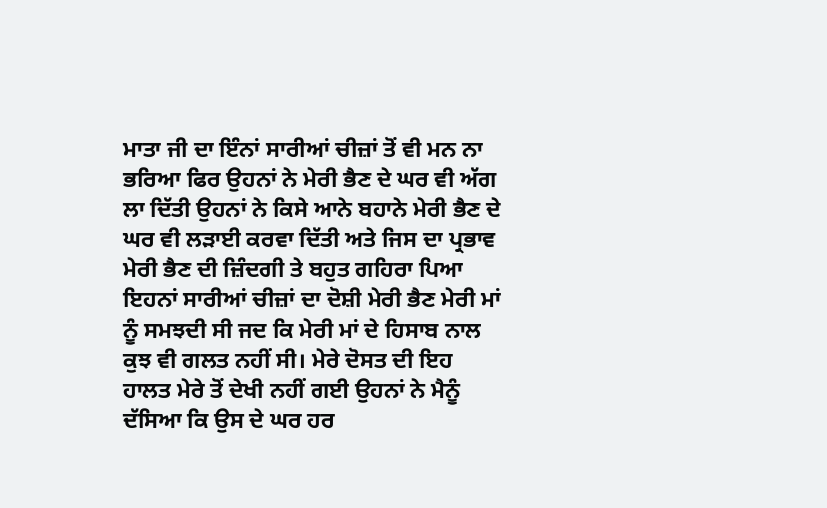ਮਾਤਾ ਜੀ ਦਾ ਇੰਨਾਂ ਸਾਰੀਆਂ ਚੀਜ਼ਾਂ ਤੋਂ ਵੀ ਮਨ ਨਾ ਭਰਿਆ ਫਿਰ ਉਹਨਾਂ ਨੇ ਮੇਰੀ ਭੈਣ ਦੇ ਘਰ ਵੀ ਅੱਗ ਲਾ ਦਿੱਤੀ ਉਹਨਾਂ ਨੇ ਕਿਸੇ ਆਨੇ ਬਹਾਨੇ ਮੇਰੀ ਭੈਣ ਦੇ ਘਰ ਵੀ ਲੜਾਈ ਕਰਵਾ ਦਿੱਤੀ ਅਤੇ ਜਿਸ ਦਾ ਪ੍ਰਭਾਵ ਮੇਰੀ ਭੈਣ ਦੀ ਜ਼ਿੰਦਗੀ ਤੇ ਬਹੁਤ ਗਹਿਰਾ ਪਿਆ ਇਹਨਾਂ ਸਾਰੀਆਂ ਚੀਜ਼ਾਂ ਦਾ ਦੋਸ਼ੀ ਮੇਰੀ ਭੈਣ ਮੇਰੀ ਮਾਂ ਨੂੰ ਸਮਝਦੀ ਸੀ ਜਦ ਕਿ ਮੇਰੀ ਮਾਂ ਦੇ ਹਿਸਾਬ ਨਾਲ ਕੁਝ ਵੀ ਗਲਤ ਨਹੀਂ ਸੀ। ਮੇਰੇ ਦੋਸਤ ਦੀ ਇਹ ਹਾਲਤ ਮੇਰੇ ਤੋਂ ਦੇਖੀ ਨਹੀਂ ਗਈ ਉਹਨਾਂ ਨੇ ਮੈਨੂੰ ਦੱਸਿਆ ਕਿ ਉਸ ਦੇ ਘਰ ਹਰ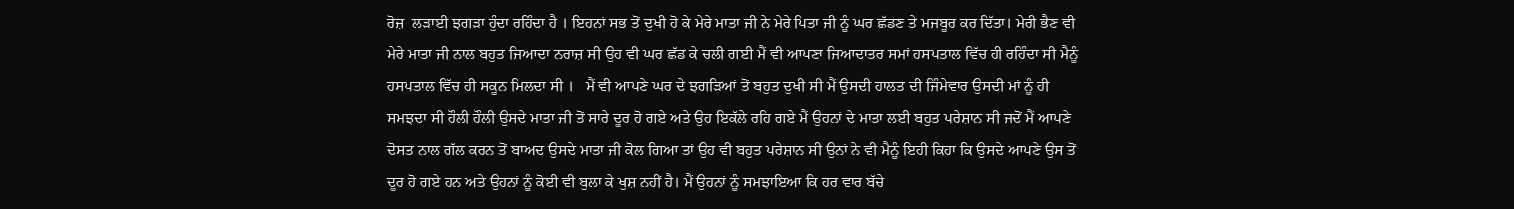ਰੋਜ਼  ਲੜਾਈ ਝਗੜਾ ਹੁੰਦਾ ਰਹਿੰਦਾ ਹੈ । ਇਹਨਾਂ ਸਭ ਤੋਂ ਦੁਖੀ ਹੋ ਕੇ ਮੇਰੇ ਮਾਤਾ ਜੀ ਨੇ ਮੇਰੇ ਪਿਤਾ ਜੀ ਨੂੰ ਘਰ ਛੱਡਣ ਤੇ ਮਜਬੂਰ ਕਰ ਦਿੱਤਾ। ਮੇਰੀ ਭੈਣ ਵੀ ਮੇਰੇ ਮਾਤਾ ਜੀ ਨਾਲ ਬਹੁਤ ਜਿਆਦਾ ਨਰਾਜ਼ ਸੀ ਉਹ ਵੀ ਘਰ ਛੱਡ ਕੇ ਚਲੀ ਗਈ ਮੈਂ ਵੀ ਆਪਣਾ ਜਿਆਦਾਤਰ ਸਮਾਂ ਹਸਪਤਾਲ ਵਿੱਚ ਹੀ ਰਹਿੰਦਾ ਸੀ ਮੈਨੂੰ ਹਸਪਤਾਲ ਵਿੱਚ ਹੀ ਸਕੂਨ ਮਿਲਦਾ ਸੀ ।   ਮੈਂ ਵੀ ਆਪਣੇ ਘਰ ਦੇ ਝਗੜਿਆਂ ਤੋਂ ਬਹੁਤ ਦੁਖੀ ਸੀ ਮੈਂ ਉਸਦੀ ਹਾਲਤ ਦੀ ਜਿੰਮੇਵਾਰ ਉਸਦੀ ਮਾਂ ਨੂੰ ਹੀ ਸਮਝਦਾ ਸੀ ਹੌਲੀ ਹੌਲੀ ਉਸਦੇ ਮਾਤਾ ਜੀ ਤੋਂ ਸਾਰੇ ਦੂਰ ਹੋ ਗਏ ਅਤੇ ਉਹ ਇਕੱਲੇ ਰਹਿ ਗਏ ਮੈਂ ਉਹਨਾਂ ਦੇ ਮਾਤਾ ਲਈ ਬਹੁਤ ਪਰੇਸ਼ਾਨ ਸੀ ਜਦੋਂ ਮੈਂ ਆਪਣੇ ਦੋਸਤ ਨਾਲ ਗੱਲ ਕਰਨ ਤੋਂ ਬਾਅਦ ਉਸਦੇ ਮਾਤਾ ਜੀ ਕੋਲ ਗਿਆ ਤਾਂ ਉਹ ਵੀ ਬਹੁਤ ਪਰੇਸ਼ਾਨ ਸੀ ਉਨਾਂ ਨੇ ਵੀ ਮੈਨੂੰ ਇਹੀ ਕਿਹਾ ਕਿ ਉਸਦੇ ਆਪਣੇ ਉਸ ਤੋਂ ਦੂਰ ਹੋ ਗਏ ਹਨ ਅਤੇ ਉਹਨਾਂ ਨੂੰ ਕੋਈ ਵੀ ਬੁਲਾ ਕੇ ਖੁਸ਼ ਨਹੀਂ ਹੈ। ਮੈਂ ਉਹਨਾਂ ਨੂੰ ਸਮਝਾਇਆ ਕਿ ਹਰ ਵਾਰ ਬੱਚੇ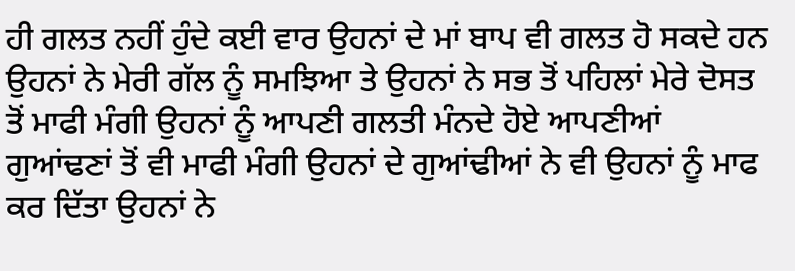ਹੀ ਗਲਤ ਨਹੀਂ ਹੁੰਦੇ ਕਈ ਵਾਰ ਉਹਨਾਂ ਦੇ ਮਾਂ ਬਾਪ ਵੀ ਗਲਤ ਹੋ ਸਕਦੇ ਹਨ ਉਹਨਾਂ ਨੇ ਮੇਰੀ ਗੱਲ ਨੂੰ ਸਮਝਿਆ ਤੇ ਉਹਨਾਂ ਨੇ ਸਭ ਤੋਂ ਪਹਿਲਾਂ ਮੇਰੇ ਦੋਸਤ ਤੋਂ ਮਾਫੀ ਮੰਗੀ ਉਹਨਾਂ ਨੂੰ ਆਪਣੀ ਗਲਤੀ ਮੰਨਦੇ ਹੋਏ ਆਪਣੀਆਂ ਗੁਆਂਢਣਾਂ ਤੋਂ ਵੀ ਮਾਫੀ ਮੰਗੀ ਉਹਨਾਂ ਦੇ ਗੁਆਂਢੀਆਂ ਨੇ ਵੀ ਉਹਨਾਂ ਨੂੰ ਮਾਫ ਕਰ ਦਿੱਤਾ ਉਹਨਾਂ ਨੇ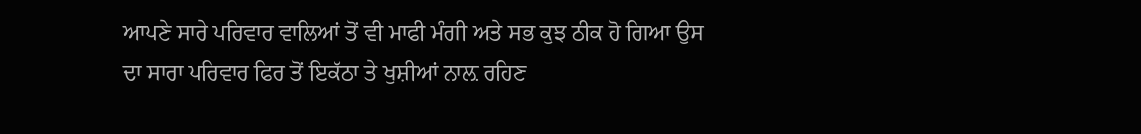ਆਪਣੇ ਸਾਰੇ ਪਰਿਵਾਰ ਵਾਲਿਆਂ ਤੋਂ ਵੀ ਮਾਫੀ ਮੰਗੀ ਅਤੇ ਸਭ ਕੁਝ ਠੀਕ ਹੋ ਗਿਆ ਉਸ ਦਾ ਸਾਰਾ ਪਰਿਵਾਰ ਫਿਰ ਤੋਂ ਇਕੱਠਾ ਤੇ ਖੁਸ਼ੀਆਂ ਨਾਲ਼ ਰਹਿਣ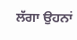ਲੱਗਾ ਉਹਨਾਂ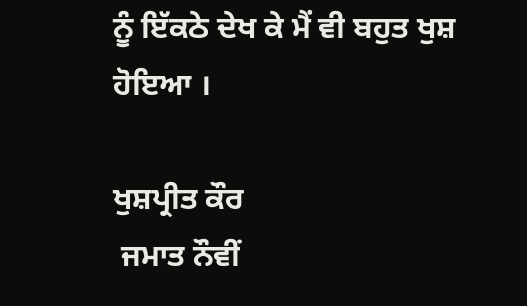ਨੂੰ ਇੱਕਠੇ ਦੇਖ ਕੇ ਮੈਂ ਵੀ ਬਹੁਤ ਖੁਸ਼ ਹੋਇਆ ।

ਖੁਸ਼ਪ੍ਰੀਤ ਕੌਰ
 ਜਮਾਤ ਨੌਵੀਂ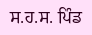ਸ.ਹ.ਸ. ਪਿੰਡ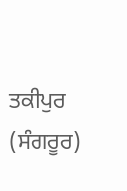ਤਕੀਪੁਰ
(ਸੰਗਰੂਰ)